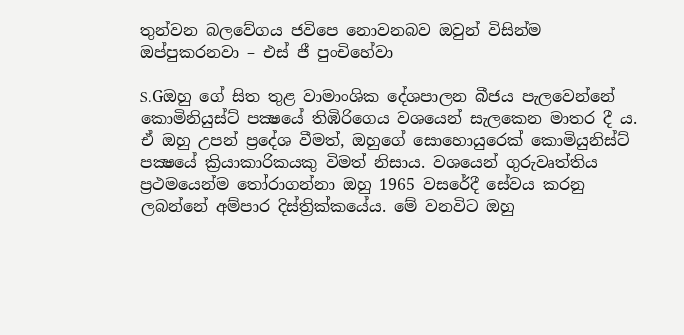තුන්වන බලවේගය ජවිපෙ නොවනබව ඔවුන් විසින්ම ඔප්පුකරනවා – එස් ජී පුංචිහේවා

S.Gඔහු ගේ සිත තුළ වාමාංශික දේශපාලන බීජය පැලවෙන්නේ කොමිනියුස්ට් පක්‍ෂයේ තිඹිරිගෙය වශයෙන් සැලකෙන මාතර දී ය. ඒ ඔහු උපන් ප්‍රදේශ වීමත්, ඔහුගේ සොහොයුරෙක් කොමියුනිස්ට් පක්‍ෂයේ ක්‍රියාකාරිකයකු විමත් නිසාය. වශයෙන් ගුරුවෘත්තිය ප්‍රථමයෙන්ම තෝරාගන්නා ඔහු 1965 වසරේදී සේවය කරනු ලබන්නේ අම්පාර දිස්ත්‍රික්කයේය. මේ වනවිට ඔහු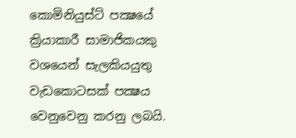කොමිනියුස්ට් පක්‍ෂයේ ක්‍රියාකාරී සාමාජිකයකු වශයෙන් සැලකියයුතු වැඩකොටසක් පක්‍ෂය වෙනුවෙනු කරනු ලබයි.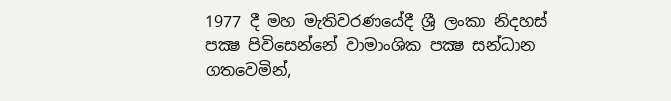1977 දී මහ මැතිවරණයේදී ශ්‍රී ලංකා නිදහස් පක්‍ෂ පිවිසෙන්නේ වාමාංශික පක්‍ෂ සන්ධාන ගතවෙමින්,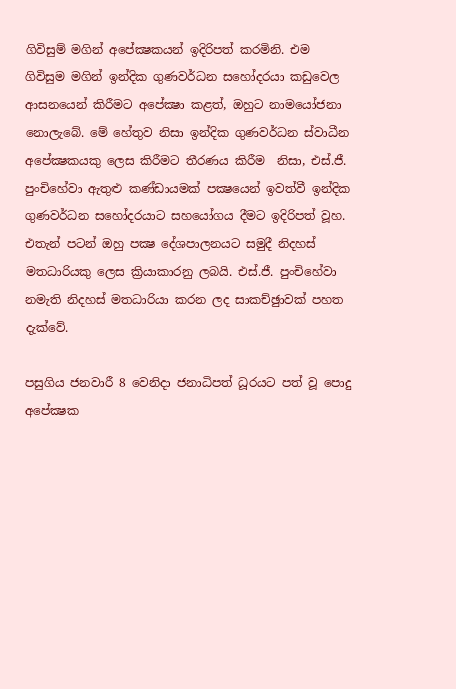ගිවිසුම් මගින් අපේක්‍ෂකයන් ඉදිරිපත් කරමිනි. එම ගිවිසුම මගින් ඉන්දික ගුණවර්ධන සහෝදරයා කඩුවෙල ආසනයෙන් කිරීමට අපේක්‍ෂා කළත්, ඔහුට නාමයෝජනා නොලැබේ. මේ හේතුව නිසා ඉන්දික ගුණවර්ධන ස්වාධීන අපේක්‍ෂකයකු ලෙස කිරීමට තීරණය කිරීම  නිසා, එස්.ජී. පුංචිහේවා ඇතුළු කණ්ඩායමක් පක්‍ෂයෙන් ඉවත්වී ඉන්දික ගුණවර්ධන සහෝදරයාට සහයෝගය දීමට ඉදිරිපත් වූහ. එතැන් පටන් ඔහු පක්‍ෂ දේශපාලනයට සමුදී නිදහස් මතධාරියකු ලෙස ක්‍රියාකාරනු ලබයි. එස්.ජී. පුංචිහේවා නමැති නිදහස් මතධාරියා කරන ලද සාකච්ඡුාවක් පහත දැක්වේ.

පසුගිය ජනවාරී 8 වෙනිදා ජනාධිපත් ධූරයට පත් වූ පොදු අපේක්‍ෂක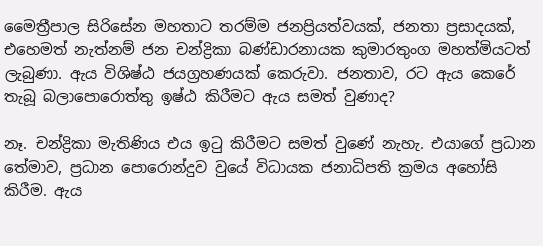මෛත්‍රීපාල සිරිසේන මහතාට තරම්ම ජනප්‍රියත්වයක්, ජනතා ප්‍රසාදයක්, එහෙමත් නැත්නම් ජන චන්ද්‍රිකා බණ්ඩාරනායක කුමාරතුංග මහත්මියටත් ලැබුණා. ඇය විශිෂ්ඨ ජයග්‍රහණයක් කෙරුවා. ජනතාව, රට ඇය කෙරේ තැබූ බලාපොරොත්තු ඉෂ්ඨ කිරීමට ඇය සමත් වුණාද?

නෑ. චන්ද්‍රිකා මැතිණිය එය ඉටු කිරීමට සමත් වුණේ නැහැ. එයාගේ ප්‍රධාන  තේමාව, ප්‍රධාන පොරොන්දුව වුයේ විධායක ජනාධිපති ක්‍රමය අහෝසි කිරීම. ඇය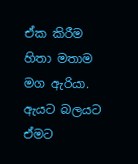ඒක කිරීම හිතා මතාම මග ඇරියා. ඇයට බලයට ඒමට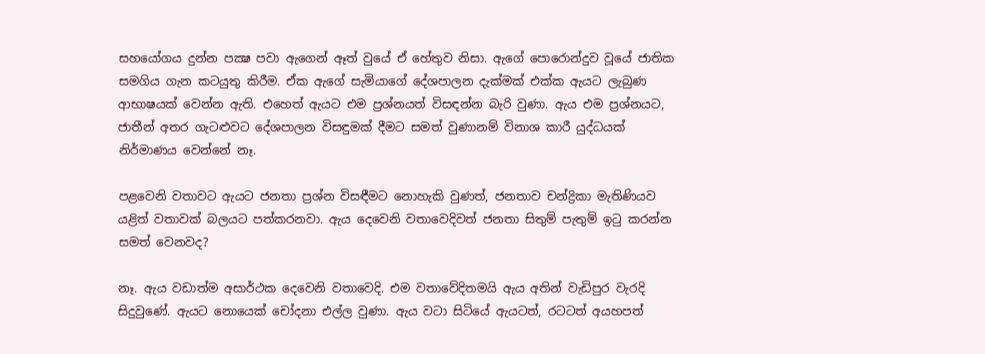සහයෝගය දුන්න පක්‍ෂ පවා ඇගෙන් ඈත් වුයේ ඒ හේතුව නිසා. ඇගේ පොරොන්දුව වූයේ ජාතික සමගිය ගැන කටයුතු කිරීම. ඒක ඇගේ සැමියාගේ දේශපාලන දැක්මක් එක්ක ඇයට ලැබුණ ආභාෂයක් වෙන්න ඇති. එහෙත් ඇයට එම ප්‍රශ්නයත් විසඳන්න බැරි වුණා. ඇය එම ප්‍රශ්නයට, ජාතීන් අතර ගැටළුවට දේශපාලන විසඳුමක් දීමට සමත් වුණානම් විනාශ කාරී යුද්ධයක් නිර්මාණය වෙන්නේ නෑ.

පළවෙනි වතාවට ඇයට ජනතා ප්‍රශ්න විසඳීමට නොහැකි වුණත්, ජනතාව චන්ද්‍රිකා මැතිණියව යළිත් වතාවක් බලයට පත්කරනවා. ඇය දෙවෙනි වතාවෙදිවත් ජනතා සිතුම් පැතුම් ඉටු කරන්න සමත් වෙනවද?

නෑ. ඇය වඩාත්ම අසාර්ථක දෙවෙනි වතාවෙදි. එම වතාවේදිතමයි ඇය අතින් වැඩිපුර වැරදි සිදුවුණේ. ඇයට නොයෙක් චෝදනා එල්ල වුණා. ඇය වටා සිටියේ ඇයටත්, රටටත් අයහපත්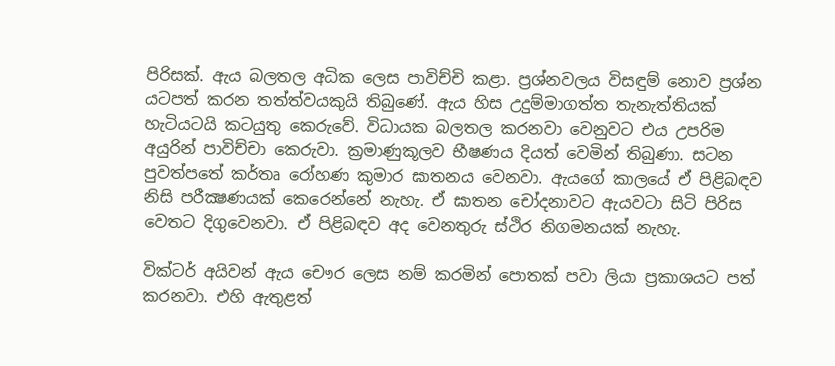පිරිසක්. ඇය බලතල අධික ලෙස පාවිච්චි කළා. ප්‍රශ්නවලය විසඳුම් නොව ප්‍රශ්න යටපත් කරන තත්ත්වයකුයි තිබුණේ. ඇය හිස උදුම්මාගත්ත තැනැත්තියක් හැටියටයි කටයුතු කෙරුවේ. විධායක බලතල කරනවා වෙනුවට එය උපරිම අයුරින් පාවිච්චා කෙරුවා. ක්‍රමාණුකූලව භීෂණය දියත් වෙමින් තිබුණා. සටන පුවත්පතේ කර්තෘ රෝහණ කුමාර ඝාතනය වෙනවා. ඇයගේ කාලයේ ඒ පිළිබඳව නිසි පරීක්‍ෂණයක් කෙරෙන්නේ නැහැ. ඒ ඝාතන චෝදනාවට ඇයවටා සිටි පිරිස වෙතට දිගුවෙනවා. ඒ පිළිබඳව අද වෙනතුරු ස්ථිර නිගමනයක් නැහැ.

වික්ටර් අයිවන් ඇය චෞර ලෙස නම් කරමින් පොතක් පවා ලියා ප්‍රකාශයට පත් කරනවා. එහි ඇතුළත්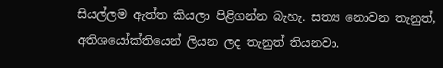සියල්ලම ඇත්ත කියලා පිළිගන්න බැහැ. සත්‍ය නොවන තැනුත්, අතිශයෝක්තියෙන් ලියන ලද තැනුත් තියනවා.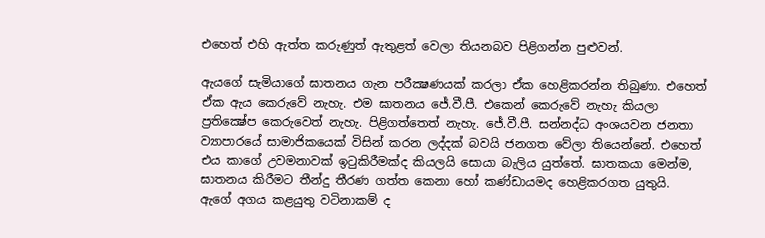එහෙත් එහි ඇත්ත කරුණුත් ඇතුළත් වෙලා තියනබව පිළිගන්න පුළුවන්.

ඇයගේ සැමියාගේ ඝාතනය ගැන පරීක්‍ෂණයක් කරලා ඒක හෙළිකරන්න තිබුණා. එහෙත් ඒක ඇය කෙරුවේ නැහැ. එම ඝාතනය ජේ.වී.පී. එකෙන් කෙරුවේ නැහැ කියලා ප්‍රතික්‍ෂේප කෙරුවෙත් නැහැ. පිළිගත්තෙත් නැහැ. ජේ.වී.පී. සන්නද්ධ අංශයවන ජනතා ව්‍යාපාරයේ සාමාජිකයෙක් විසින් කරන ලද්දක් බවයි ජනගත වේලා තියෙන්නේ. එහෙත් එය කාගේ උවමනාවක් ඉටුකිරීමක්ද කියලයි සොයා බැලිය යුත්තේ. ඝාතකයා මෙන්ම, ඝාතනය කිරීමට තීන්දු තීරණ ගත්ත කෙනා හෝ කණ්ඩායමද හෙළිකරගත යුතුයි.
ඇගේ අගය කළයුතු වටිනාකම් ද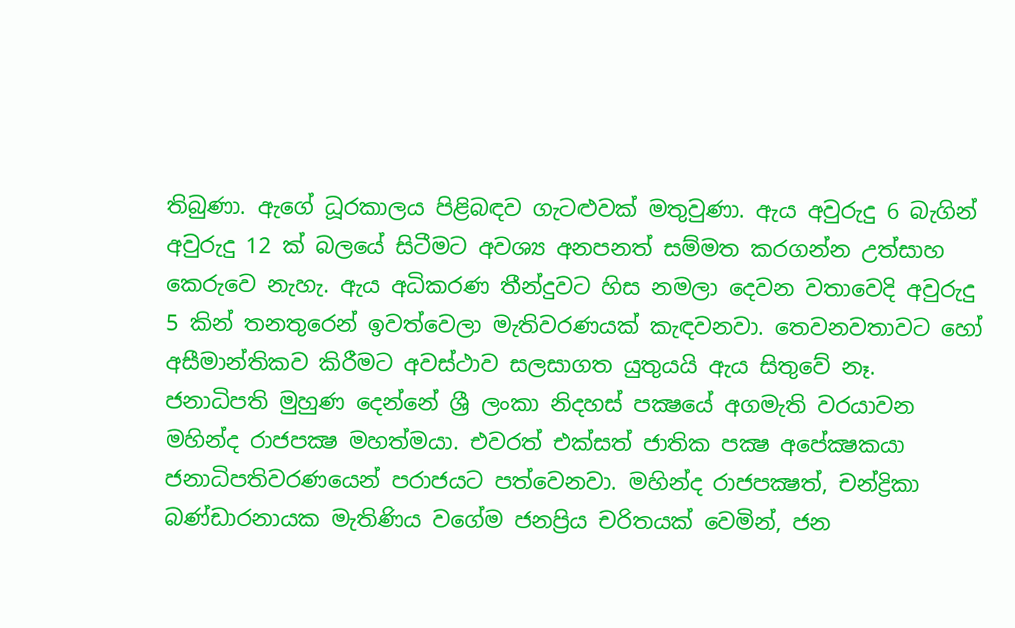තිබුණා. ඇගේ ධූරකාලය පිළිබඳව ගැටළුවක් මතුවුණා. ඇය අවුරුදු 6 බැගින් අවුරුදු 12 ක් බලයේ සිටීමට අවශ්‍ය අනපනත් සම්මත කරගන්න උත්සාහ කෙරුවෙ නැහැ. ඇය අධිකරණ තීන්දුවට හිස නමලා දෙවන වතාවෙදි අවුරුදු 5 කින් තනතුරෙන් ඉවත්වෙලා මැතිවරණයක් කැඳවනවා. තෙවනවතාවට හෝ අසීමාන්තිකව කිරීමට අවස්ථාව සලසාගත යුතුයයි ඇය සිතුවේ නෑ.
ජනාධිපති මුහුණ දෙන්නේ ශ්‍රී ලංකා නිදහස් පක්‍ෂයේ අගමැති වරයාවන මහින්ද රාජපක්‍ෂ මහත්මයා. එවරත් එක්සත් ජාතික පක්‍ෂ අපේක්‍ෂකයා ජනාධිපතිවරණයෙන් පරාජයට පත්වෙනවා. මහින්ද රාජපක්‍ෂත්, චන්ද්‍රිකා බණ්ඩාරනායක මැතිණිය වගේම ජනප්‍රිය චරිතයක් වෙමින්, ජන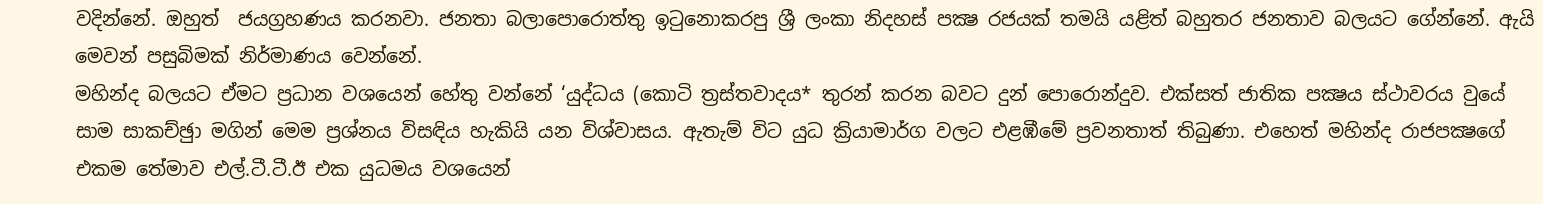වදින්නේ. ඔහුත්  ජයග්‍රහණය කරනවා. ජනතා බලාපොරොත්තු ඉටුනොකරපු ශ්‍රී ලංකා නිදහස් පක්‍ෂ රජයක් තමයි යළිත් බහුතර ජනතාව බලයට ගේන්නේ. ඇයි මෙවන් පසුබිමක් නිර්මාණය වෙන්නේ.
මහින්ද බලයට ඒමට ප්‍රධාන වශයෙන් හේතු වන්නේ ‘යුද්ධය (කොටි ත්‍රස්තවාදය* තුරන් කරන බවට දුන් පොරොන්දුව. එක්සත් ජාතික පක්‍ෂය ස්ථාවරය වුයේ සාම සාකච්ඡුා මගින් මෙම ප්‍රශ්නය විසඳිය හැකියි යන විශ්වාසය. ඇතැම් විට යුධ ක්‍රියාමාර්ග වලට එළඹීමේ ප්‍රවනතාත් තිබුණා. එහෙත් මහින්ද රාජපක්‍ෂගේ එකම තේමාව එල්.ටී.ටී.ඊ එක යුධමය වශයෙන්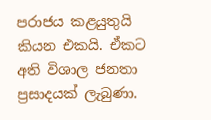පරාජය කළයුතුයි කියන එකයි. ඒකට අති විශාල ජනතා ප්‍රසාදයක් ලැබුණා.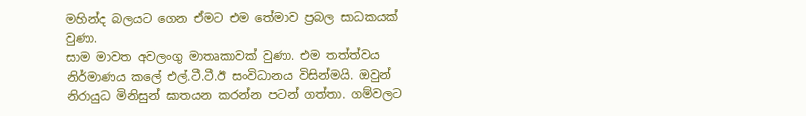මහින්ද බලයට ගෙන ඒමට එම තේමාව ප්‍රබල සාධකයක් වුණා.
සාම මාවත අවලංගු මාතෘකාවක් වුණා. එම තත්ත්වය නිර්මාණය කලේ එල්.ටී.ටී.ඊ සංවිධානය විසින්මයි. ඔවුන් නිරායුධ මිනිසුන් ඝාතයන කරන්න පටන් ගත්තා. ගම්වලට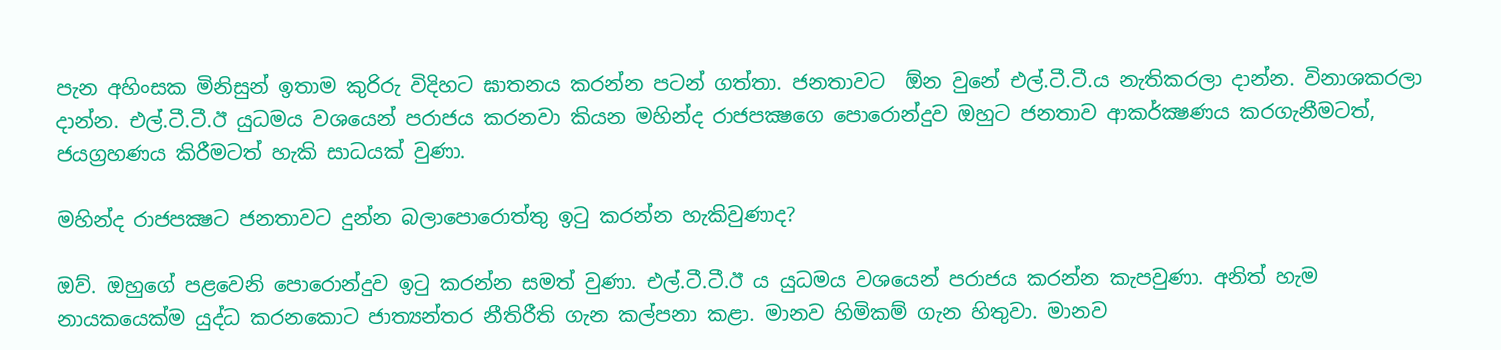පැන අහිංසක මිනිසුන් ඉතාම කුරිරු විදිහට ඝාතනය කරන්න පටන් ගත්තා. ජනතාවට  ඕන වුනේ එල්.ටී.ටී.ය නැතිකරලා දාන්න. විනාශකරලා දාන්න. එල්.ටී.ටී.ඊ යුධමය වශයෙන් පරාජය කරනවා කියන මහින්ද රාජපක්‍ෂගෙ පොරොන්දුව ඔහුට ජනතාව ආකර්ක්‍ෂණය කරගැනීමටත්, ජයග්‍රහණය කිරීමටත් හැකි සාධයක් වුණා.

මහින්ද රාජපක්‍ෂට ජනතාවට දුන්න බලාපොරොත්තු ඉටු කරන්න හැකිවුණාද?

ඔව්. ඔහුගේ පළවෙනි පොරොන්දුව ඉටු කරන්න සමත් වුණා. එල්.ටී.ටී.ඊ ය යුධමය වශයෙන් පරාජය කරන්න කැපවුණා. අනිත් හැම නායකයෙක්ම යුද්ධ කරනකොට ජාත්‍යන්තර නීතිරීති ගැන කල්පනා කළා. මානව හිමිකම් ගැන හිතුවා. මානව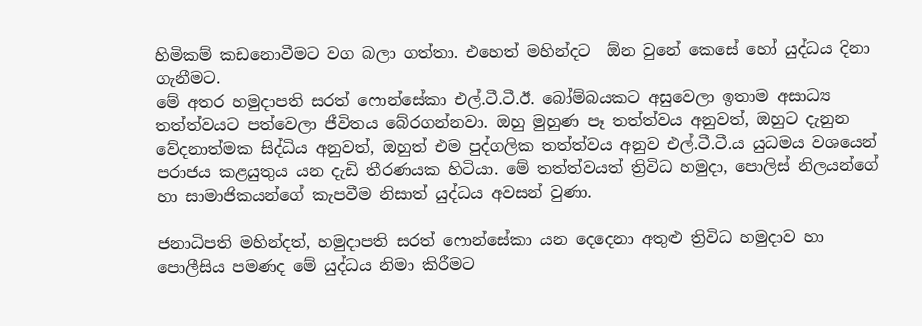හිමිකම් කඩනොවීමට වග බලා ගත්තා. එහෙත් මහින්දට  ඕන වුනේ කෙසේ හෝ යුද්ධය දිනා ගැනීමට.
මේ අතර හමුදාපති සරත් ෆොන්සේකා එල්.ටී.ටී.ඊ. බෝම්බයකට අසුවෙලා ඉතාම අසාධ්‍ය තත්ත්වයට පත්වෙලා ජීවිතය බේරගන්නවා. ඔහු මුහුණ පෑ තත්ත්වය අනුවත්, ඔහුට දැනුන වේදනාත්මක සිද්ධිය අනුවත්, ඔහුත් එම පුද්ගලික තත්ත්වය අනුව එල්.ටී.ටී.ය යුධමය වශයෙන්  පරාජය කළයුතුය යන දැඩි තීරණයක හිටියා. මේ තත්ත්වයත් ත්‍රිවිධ හමුදා, පොලිස් නිලයන්ගේ හා සාමාජිකයන්ගේ කැපවීම නිසාත් යුද්ධය අවසන් වුණා.

ජනාධිපති මහින්දත්, හමුදාපති සරත් ෆොන්සේකා යන දෙදෙනා අතුළු ත්‍රිවිධ හමුදාව හා පොලීසිය පමණද මේ යුද්ධය නිමා කිරීමට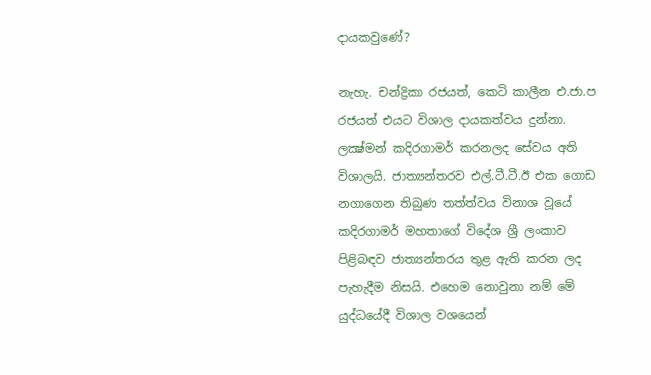දායකවුණේ?

නැහැ. චන්ද්‍රිකා රජයත්, කෙටි කාලීන එ.ජා.ප රජයත් එයට විශාල දායකත්වය දුන්නා. ලක්‍ෂ්මන් කදිරගාමර් කරනලද සේවය අති විශාලයි. ජාත්‍යන්තරව එල්.ටී.ටී.ඊ එක ගොඩ නගාගෙන තිබුණ තත්ත්වය විනාශ වූයේ කදිරගාමර් මහතාගේ විදේශ ශ්‍රී ලංකාව පිළිබඳව ජාත්‍යන්තරය තුළ ඇති කරන ලද පැහැදීම නිසයි. එහෙම නොවුනා නම් මේ යුද්ධයේදී විශාල වශයෙන්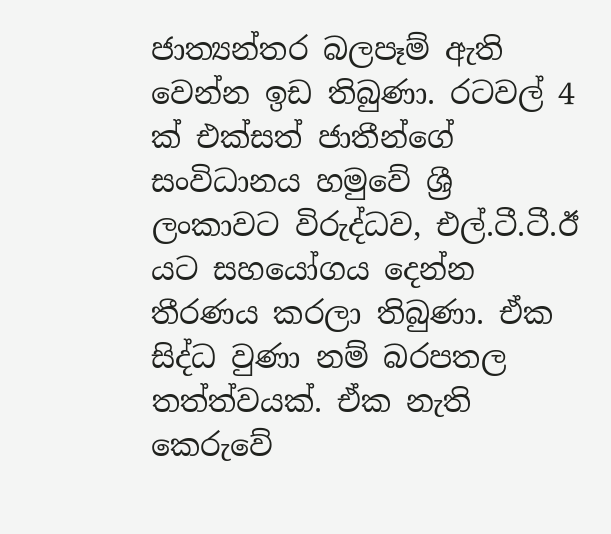ජාත්‍යන්තර බලපෑම් ඇති වෙන්න ඉඩ තිබුණා. රටවල් 4 ක් එක්සත් ජාතීන්ගේ සංවිධානය හමුවේ ශ්‍රී ලංකාවට විරුද්ධව, එල්.ටී.ටී.ඊ යට සහයෝගය දෙන්න තීරණය කරලා තිබුණා. ඒක සිද්ධ වුණා නම් බරපතල තත්ත්වයක්. ඒක නැති කෙරුවේ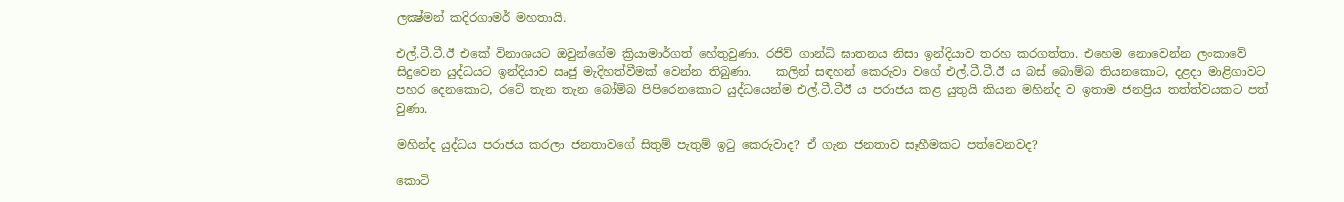ලක්‍ෂ්මන් කදිරගාමර් මහතායි.

එල්.ටී.ටී.ඊ එකේ විනාශයට ඔවුන්ගේම ක්‍රියාමාර්ගත් හේතුවුණා. රජිව් ගාන්ධි ඝාතනය නිසා ඉන්දියාව තරහ කරගත්තා. එහෙම නොවෙන්න ලංකාවේ සිදුවෙන යුද්ධයට ඉන්දියාව ඍජු මැදිහත්වීමක් වෙන්න තිබුණා.    කලින් සඳහන් කෙරුවා වගේ එල්.ටී.ටී.ඊ ය බස් බොම්බ තියනකොට, දළදා මාළිගාවට පහර දෙනකොට, රටේ තැන තැන බෝම්බ පිපිරෙනකොට යුද්ධයෙන්ම එල්.ටී.ටීඊ ය පරාජය කළ යුතුයි කියන මහින්ද ව ඉතාම ජනප්‍රිය තත්ත්වයකට පත් වුණා.

මහින්ද යුද්ධය පරාජය කරලා ජනතාවගේ සිතුම් පැතුම් ඉටු කෙරුවාද? ඒ ගැන ජනතාව සෑහීමකට පත්වෙනවද?

කොටි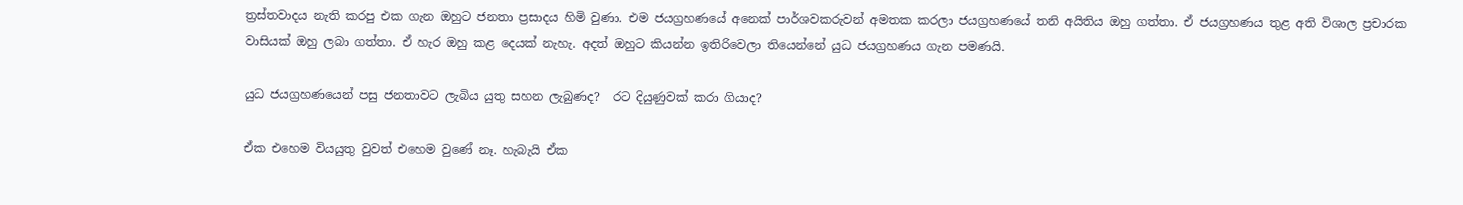ත්‍රස්තවාදය නැති කරපු එක ගැන ඔහුට ජනතා ප්‍රසාදය හිමි වුණා. එම ජයග්‍රහණයේ අනෙක් පාර්ශවකරුවන් අමතක කරලා ජයග්‍රහණයේ තනි අයිතිය ඔහු ගත්තා. ඒ ජයග්‍රහණය තුළ අති විශාල ප්‍රචාරක වාසියක් ඔහු ලබා ගත්තා. ඒ හැර ඔහු කළ දෙයක් නැහැ. අදත් ඔහුට කියන්න ඉතිරිවෙලා තියෙන්නේ යුධ ජයග්‍රහණය ගැන පමණයි.

යුධ ජයග්‍රහණයෙන් පසු ජනතාවට ලැබිය යුතු සහන ලැබුණද?  රට දියුණුවක් කරා ගියාද?

ඒක එහෙම වියයුතු වුවත් එහෙම වුණේ නෑ. හැබැයි ඒක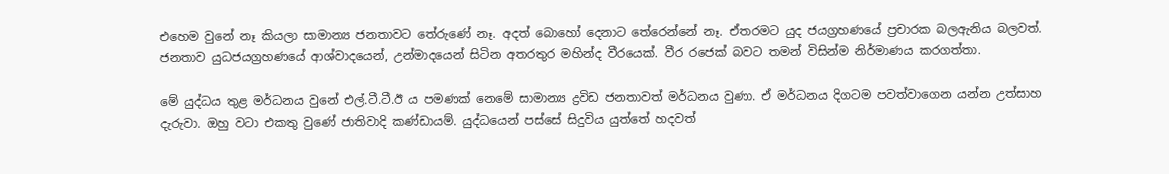එහෙම වුනේ නෑ කියලා සාමාන්‍ය ජනතාවට තේරුණේ නෑ. අදත් බොහෝ දෙනාට තේරෙන්නේ නෑ. ඒතරමට යුද ජයග්‍රහණයේ ප්‍රචාරක බලඇනිය බලවත්. ජනතාව යුධජයග්‍රහණයේ ආශ්වාදයෙන්, උන්මාදයෙන් සිටින අතරතුර මහින්ද වීරයෙක්. වීර රජෙක් බවට තමන් විසින්ම නිර්මාණය කරගත්තා.

මේ යුද්ධය තුළ මර්ධනය වුනේ එල්.ටී.ටී.ඊ ය පමණක් නෙමේ සාමාන්‍ය ද්‍රවිඩ ජනතාවත් මර්ධනය වුණා. ඒ මර්ධනය දිගටම පවත්වාගෙන යන්න උත්සාහ දැරුවා. ඔහු වටා එකතු වුණේ ජාතිවාදි කණ්ඩායම්. යුද්ධයෙන් පස්සේ සිදුවිය යුත්තේ හදවත්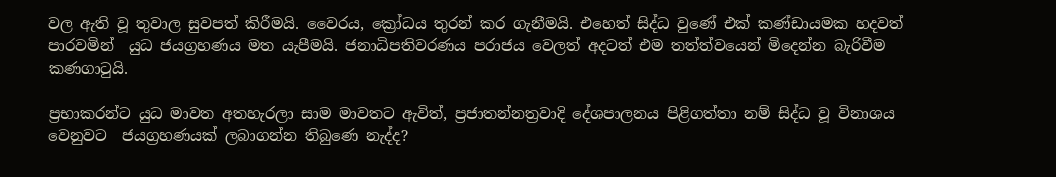වල ඇති වූ තුවාල සුවපත් කිරීමයි. වෛරය, ක්‍රෝධය තුරන් කර ගැනීමයි. එහෙත් සිද්ධ වුණේ එක් කණ්ඩායමක හදවත් පාරවමින්  යුධ ජයග්‍රහණය මත යැපීමයි. ජනාධිපතිවරණය පරාජය වෙලත් අදටත් එම තත්ත්වයෙන් මිදෙන්න බැරිවීම කණගාටුයි.

ප්‍රභාකරන්ට යුධ මාවත අතහැරලා සාම මාවතට ඇවිත්, ප්‍රජාතන්නත්‍රවාදි දේශපාලනය පිළිගත්තා නම් සිද්ධ වූ විනාශය වෙනුවට  ජයග්‍රහණයක් ලබාගන්න තිබුණෙ නැද්ද?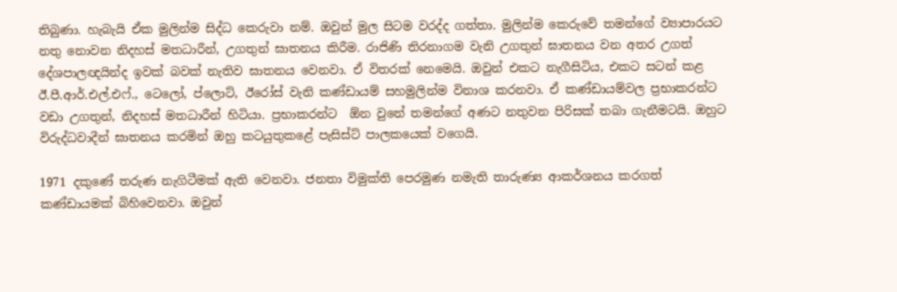තිබුණා. හැබැයි ඒක මුලින්ම සිද්ධ කෙරුවා නම්. ඔවුන් මුල සිටම වරද්ද ගත්තා. මුලින්ම කෙරුවේ තමන්ගේ ව්‍යාපාරයට නතු නොවන නිදහස් මතධාරීන්, උගතුන් ඝාතනය කිරීම. රාජිණි තිරනාගම වැනි උගතුන් ඝාතනය වන අතර උගත් දේශපාලඥයින්ද ඉවක් බවක් නැතිව ඝාතනය වෙනවා. ඒ විතරක් නෙමෙයි. ඔවුන් එකට නැගීසිටිය, එකට සටන් කළ ඊ.පී.ආර්.එල්.එෆ්., ටෙලෝ, ප්ලොට්, ඊරෝස් වැනි කණ්ඩායම් සහමුලින්ම විනාශ කරනවා. ඒ කණ්ඩායම්වල ප්‍රභාකරන්ට වඩා උගතුන්, නිදහස් මතධාරීන් හිටියා. ප්‍රභාකරන්ට  ඕන වුනේ තමන්ගේ අණට නතුවන පිරිසක් තබා ගැනීමටයි. ඔහුට විරුද්ධවාදීන් ඝාතනය කරමින් ඔහු කටයුතුකළේ පැසිස්ට් පාලකයෙක් වගෙයි.

1971 දකුණේ තරුණ නැගිටීමක් ඇති වෙනවා. ජනතා විමුක්ති පෙරමුණ නමැති තාරුණ්‍ය ආකර්ශනය කරගත් කණ්ඩායමක් බිහිවෙනවා. ඔවුන්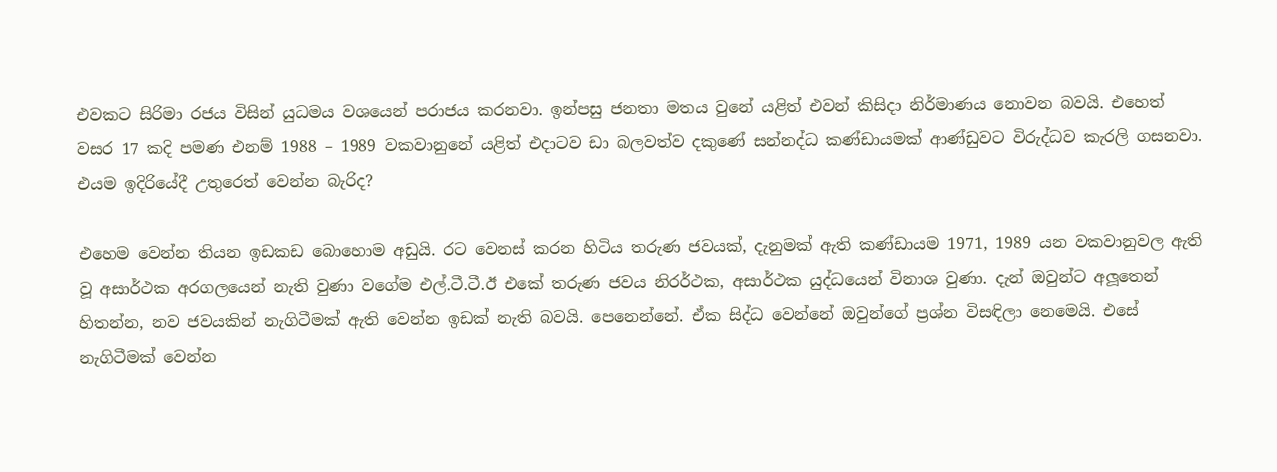එවකට සිරිමා රජය විසින් යුධමය වශයෙන් පරාජය කරනවා. ඉන්පසු ජනතා මතය වුනේ යළිත් එවන් කිසිදා නිර්මාණය නොවන බවයි. එහෙත් වසර 17 කදි පමණ එනම් 1988 – 1989 වකවානුනේ යළිත් එදාටව ඩා බලවත්ව දකුණේ සන්නද්ධ කණ්ඩායමක් ආණ්ඩුවට විරුද්ධව කැරලි ගසනවා. එයම ඉදිරියේදී උතුරෙත් වෙන්න බැරිද?

එහෙම වෙන්න තියන ඉඩකඩ බොහොම අඩුයි. රට වෙනස් කරන හිටිය තරුණ ජවයක්, දැනුමක් ඇති කණ්ඩායම 1971, 1989 යන වකවානුවල ඇති වූ අසාර්ථක අරගලයෙන් නැති වුණා වගේම එල්.ටී.ටී.ඊ එකේ තරුණ ජවය නිරර්ථක, අසාර්ථක යුද්ධයෙන් විනාශ වුණා. දැන් ඔවුන්ට අලූතෙන් හිතන්න, නව ජවයකින් නැගිටීමක් ඇති වෙන්න ඉඩක් නැති බවයි. පෙනෙන්නේ. ඒක සිද්ධ වෙන්නේ ඔවුන්ගේ ප්‍රශ්න විසඳිලා නෙමෙයි. එසේ නැගිටීමක් වෙන්න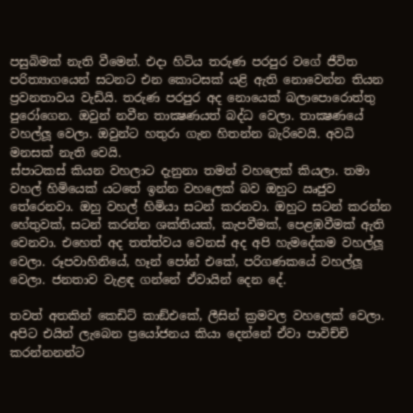පසුබිමක් නැති වීමෙන්. එදා හිටිය තරුණ පරපුර වගේ ජීවිත පරිත්‍යාගයෙන් සටනට එන කොටසක් යළි ඇති නොවෙන්න තියන ප්‍රවනතාවය වැඩියි. තරුණ පරපුර අද නොයෙක් බලාපොරොත්තු පුරෝගෙන. ඔවුන් නවීන තාක්‍ෂණයත් බද්ධ වෙලා. තාක්‍ෂණයේ වහල්ලූ වෙලා. ඔවුන්ට හතුරා ගැන හිතන්න බැරිවෙයි. අවධි මනසක් නැති වෙයි.
ස්පාටකස් කියන වහලාට දැනුනා තමන් වහලෙක් කියලා. තමා වහල් හිමියෙක් යටතේ ඉන්න වහලෙක් බව ඔහුට ඍජුව තේරෙනවා. ඔහු වහල් හිමියා සටන් කරනවා. ඔහුට සටන් කරන්න හේතුවක්, සටන් කරන්න ශක්තියක්, කැපවීමක්, පෙළඹවීමක් ඇති වෙනවා. එහෙත් අද තත්ත්වය වෙනස් අද අපි හැමදේකම වහල්ලූ වෙලා. රූපවාහිනියේ, හෑන් පෝන් එකේ, පරිගණකයේ වහල්ලූ වෙලා. ජනතාව වැළඳ ගන්නේ ඒවායින් දෙන දේ.

තවත් අතකින් කෙඩිට් කාඞ්එකේ, ලීසින් ක්‍රමවල වහලෙක් වෙලා. අපිට එයින් ලැබෙන ප්‍රයෝජනය කියා දෙන්නේ ඒවා පාවිච්චි කරන්නනන්ට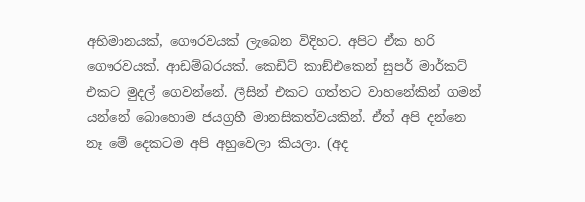අභිමානයක්, ගෞරවයක් ලැබෙන විදිහට. අපිට ඒක හරි ගෞරවයක්. ආඩම්බරයක්. කෙඩිට් කාඞ්එකෙන් සුපර් මාර්කට් එකට මුදල් ගෙවන්නේ. ලීසින් එකට ගත්තට වාහනේකින් ගමන් යන්නේ බොහොම ජයග්‍රහී මානසිකත්වයකින්. ඒත් අපි දන්නෙ නෑ මේ දෙකටම අපි අහුවෙලා කියලා. (අද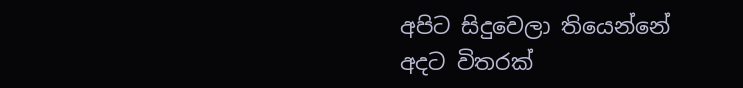අපිට සිදුවෙලා තියෙන්නේ අදට විතරක්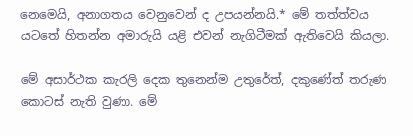නෙමෙයි, අනාගතය වෙනුවෙන් ද උපයන්නයි.* මේ තත්ත්වය යටතේ හිතන්න අමාරුයි යළි එවන් නැගිටීමක් ඇතිවෙයි කියලා.

මේ අසාර්ථක කැරලි දෙක තුනෙන්ම උතුරේත්, දකුණේත් තරුණ කොටස් නැති වුණා. මේ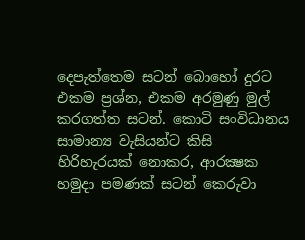දෙපැත්තෙම සටන් බොහෝ දුරට එකම ප්‍රශ්න, එකම අරමුණු මුල් කරගත්ත සටන්. කොටි සංවිධානය සාමාන්‍ය වැසියන්ට කිසි හිරිහැරයක් නොකර, ආරක්‍ෂක හමුදා පමණක් සටන් කෙරුවා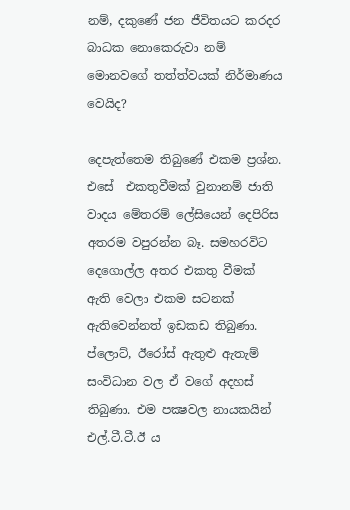නම්, දකුණේ ජන ජීවිතයට කරදර බාධක නොකෙරුවා නම් මොනවගේ තත්ත්වයක් නිර්මාණය වෙයිද?

දෙපැත්තෙම තිබුණේ එකම ප්‍රශ්න. එසේ  එකතුවීමක් වුනානම් ජාති වාදය මේතරම් ලේසියෙන් දෙපිරිස අතරම වපුරන්න බෑ. සමහරවිට දෙගොල්ල අතර එකතු වීමක් ඇති වෙලා එකම සටනක් ඇතිවෙන්නත් ඉඩකඩ තිබුණා. ප්ලොට්, ඊරෝස් ඇතුළු ඇතැම් සංවිධාන වල ඒ වගේ අදහස් තිබුණා. එම පක්‍ෂවල නායකයින් එල්.ටී.ටී.ඊ ය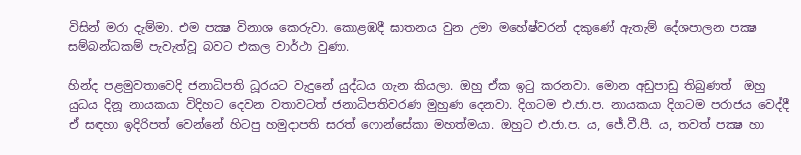විසින් මරා දැම්මා. එම පක්‍ෂ විනාශ කෙරුවා. කොළඹදී ඝාතනය වුන උමා මහේෂ්වරන් දකුණේ ඇතැම් දේශපාලන පක්‍ෂ සම්බන්ධකම් පැවැත්වූ බවට එකල වාර්ථා වුණා.

හින්ද පළමුවතාවෙදි ජනාධිපති ධූරයට වැදුනේ යුද්ධය ගැන කියලා. ඔහු ඒක ඉටු කරනවා. මොන අඩුපාඩු තිබුණත්  ඔහු යුධය දිනූ නායකයා විදිහට දෙවන වතාවටත් ජනාධිපතිවරණ මුහුණ දෙනවා. දිගටම එ.ජා.ප. නායකයා දිගටම පරාජය වෙද්දී ඒ සඳහා ඉදිරිපත් වෙන්නේ හිටපු හමුදාපති සරත් ෆොන්සේකා මහත්මයා. ඔහුට එ.ජා.ප. ය, ජේ.වී.පී. ය, තවත් පක්‍ෂ හා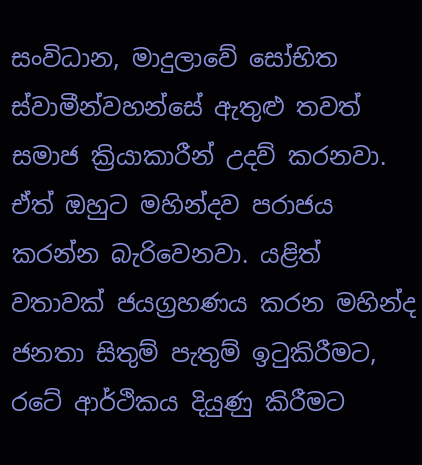සංවිධාන, මාදුලාවේ සෝභිත ස්වාමීන්වහන්සේ ඇතුළු තවත් සමාජ ක්‍රියාකාරීන් උදව් කරනවා. ඒත් ඔහුට මහින්දව පරාජය කරන්න බැරිවෙනවා. යළිත් වතාවක් ජයග්‍රහණය කරන මහින්ද ජනතා සිතුම් පැතුම් ඉටුකිරීමට, රටේ ආර්ථිකය දියුණු කිරීමට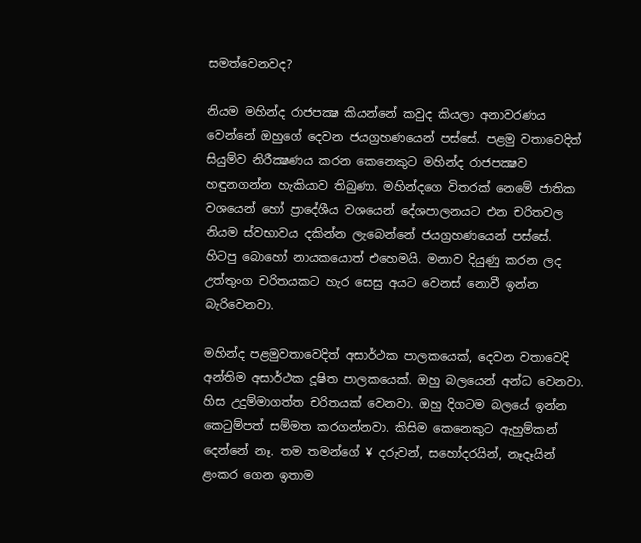සමත්වෙනවද?

නියම මහින්ද රාජපක්‍ෂ කියන්නේ කවුද කියලා අනාවරණය වෙන්නේ ඔහුගේ දෙවන ජයග්‍රහණයෙන් පස්සේ. පළමු වතාවෙදිත් සියුම්ව නිරීක්‍ෂණය කරන කෙනෙකුට මහින්ද රාජපක්‍ෂව හඳුනගන්න හැකියාව තිබුණා. මහින්දගෙ විතරක් නෙමේ ජාතික වශයෙන් හෝ ප්‍රාදේශීය වශයෙන් දේශපාලනයට එන චරිතවල නියම ස්වභාවය දකින්න ලැබෙන්නේ ජයග්‍රහණයෙන් පස්සේ.  හිටපු බොහෝ නායකයොත් එහෙමයි. මනාව දියුණු කරන ලද උත්තුංග චරිතයකට හැර සෙසු අයට වෙනස් නොවී ඉන්න බැරිවෙනවා.

මහින්ද පළමුවතාවෙදිත් අසාර්ථක පාලකයෙක්, දෙවන වතාවෙදි අන්තිම අසාර්ථක දූෂිත පාලකයෙක්. ඔහු බලයෙන් අන්ධ වෙනවා. හිස උදුම්මාගත්ත චරිතයක් වෙනවා. ඔහු දිගටම බලයේ ඉන්න කෙටුම්පත් සම්මත කරගන්නවා. කිසිම කෙනෙකුට ඇහුම්කන් දෙන්නේ නෑ. තම තමන්ගේ ¥ දරුවන්, සහෝදරයින්, නෑදෑයින් ළංකර ගෙන ඉතාම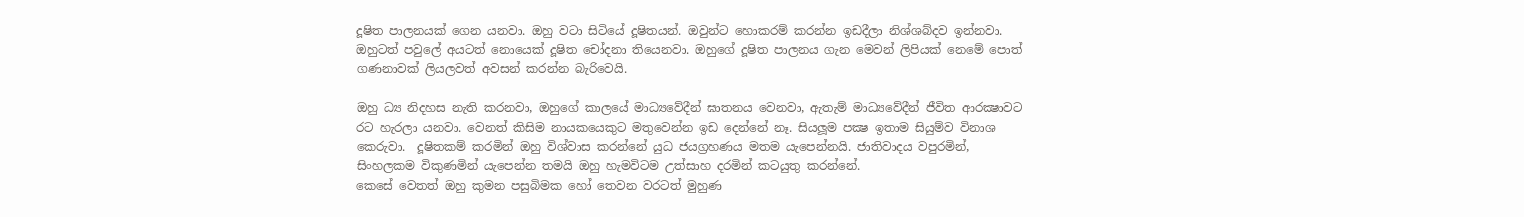දූෂිත පාලනයක් ගෙන යනවා. ඔහු වටා සිටියේ දූෂිතයන්. ඔවුන්ට හොකරම් කරන්න ඉඩදීලා නිශ්ශබ්දව ඉන්නවා. ඔහුටත් පවුලේ අයටත් නොයෙක් දූෂිත චෝදනා තියෙනවා. ඔහුගේ දූෂිත පාලනය ගැන මෙවන් ලිපියක් නෙමේ පොත් ගණනාවක් ලියලවත් අවසන් කරන්න බැරිවෙයි.

ඔහු ධ්‍ය නිදහස නැති කරනවා, ඔහුගේ කාලයේ මාධ්‍යවේදීන් ඝාතනය වෙනවා, ඇතැම් මාධ්‍යවේදීන් ජීවිත ආරක්‍ෂාවට රට හැරලා යනවා. වෙනත් කිසිම නායකයෙකුට මතුවෙන්න ඉඩ දෙන්නේ නෑ. සියලූම පක්‍ෂ ඉතාම සියුම්ව විනාශ කෙරුවා.  දූෂිතකම් කරමින් ඔහු විශ්වාස කරන්නේ යුධ ජයග්‍රහණය මතම යැපෙන්නයි. ජාතිවාදය වපුරමින්, සිංහලකම විකුණමින් යැපෙන්න තමයි ඔහු හැමවිටම උත්සාහ දරමින් කටයුතු කරන්නේ.
කෙසේ වෙතත් ඔහු කුමන පසුබිමක හෝ තෙවන වරටත් මුහුණ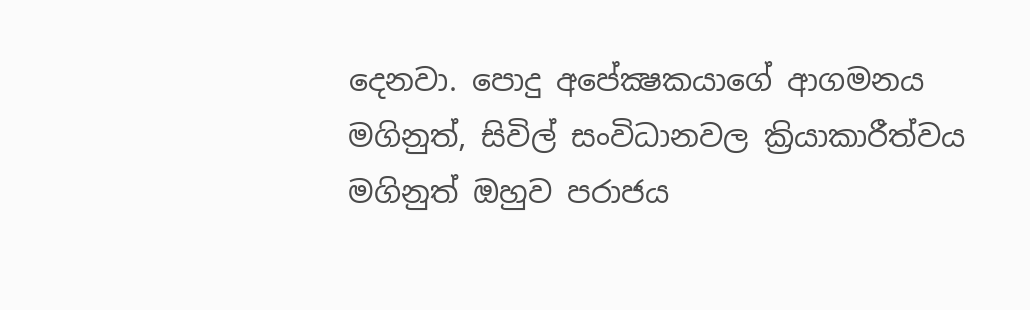දෙනවා. පොදු අපේක්‍ෂකයාගේ ආගමනය මගිනුත්, සිවිල් සංවිධානවල ක්‍රියාකාරීත්වය මගිනුත් ඔහුව පරාජය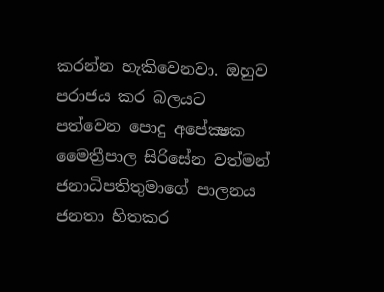කරන්න හැකිවෙනවා. ඔහුව පරාජය කර බලයට පත්වෙන පොදු අපේක්‍ෂක මෛත්‍රීපාල සිරිසේන වත්මන් ජනාධිපතිතුමාගේ පාලනය ජනතා හිතකර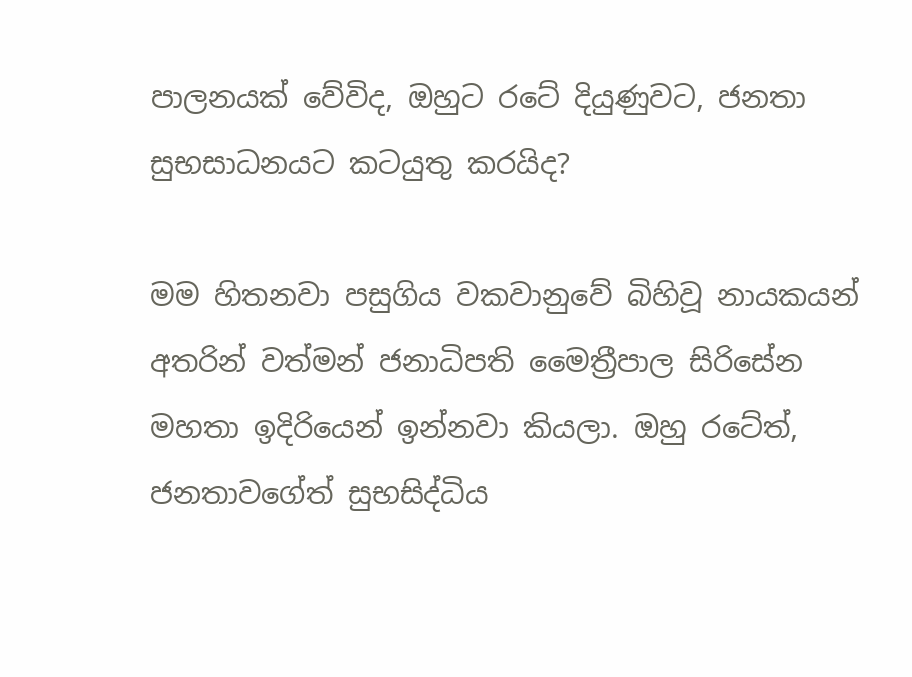පාලනයක් වේවිද, ඔහුට රටේ දියුණුවට, ජනතා සුභසාධනයට කටයුතු කරයිද?

මම හිතනවා පසුගිය වකවානුවේ බිහිවූ නායකයන් අතරින් වත්මන් ජනාධිපති මෛත්‍රීපාල සිරිසේන මහතා ඉදිරියෙන් ඉන්නවා කියලා. ඔහු රටේත්, ජනතාවගේත් සුභසිද්ධිය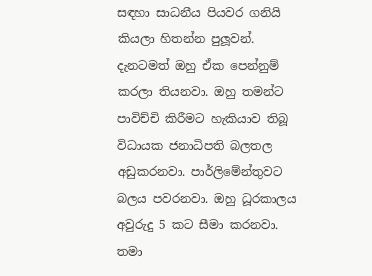සඳහා සාධනීය පියවර ගනියි කියලා හිතන්න පුලූවන්. දැනටමත් ඔහු ඒක පෙන්නුම් කරලා තියනවා. ඔහු තමන්ට පාවිච්චි කිරීමට හැකියාව තිබූ විධායක ජනාධිපති බලතල අඩුකරනවා. පාර්ලිමේන්තුවට බලය පවරනවා. ඔහු ධූරකාලය අවුරුදු 5 කට සීමා කරනවා. තමා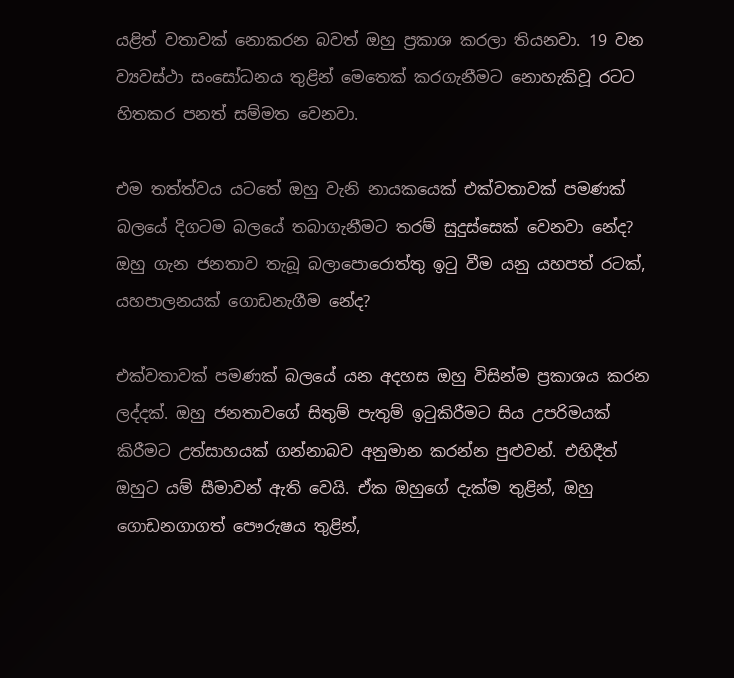යළිත් වතාවක් නොකරන බවත් ඔහු ප්‍රකාශ කරලා තියනවා. 19 වන ව්‍යවස්ථා සංසෝධනය තුළින් මෙතෙක් කරගැනීමට නොහැකිවූ රටට හිතකර පනත් සම්මත වෙනවා.

එම තත්ත්වය යටතේ ඔහු වැනි නායකයෙක් එක්වතාවක් පමණක් බලයේ දිගටම බලයේ තබාගැනීමට තරම් සුදුස්සෙක් වෙනවා නේද? ඔහු ගැන ජනතාව තැබූ බලාපොරොත්තු ඉටු වීම යනු යහපත් රටක්, යහපාලනයක් ගොඩනැගීම නේද?

එක්වතාවක් පමණක් බලයේ යන අදහස ඔහු විසින්ම ප්‍රකාශය කරන ලද්දක්. ඔහු ජනතාවගේ සිතුම් පැතුම් ඉටුකිරීමට සිය උපරිමයක් කිරීමට උත්සාහයක් ගන්නාබව අනුමාන කරන්න පුළුවන්. එහිදීත් ඔහුට යම් සීමාවන් ඇති වෙයි. ඒක ඔහුගේ දැක්ම තුළින්, ඔහු ගොඩනගාගත් පෞරුෂය තුළින්,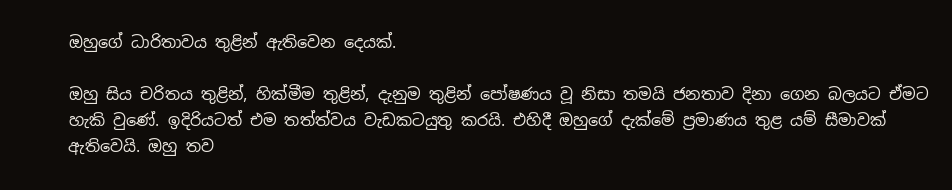ඔහුගේ ධාරිතාවය තුළින් ඇතිවෙන දෙයක්.

ඔහු සිය චරිතය තුළින්, හික්මීම තුළින්, දැනුම තුළින් පෝෂණය වූ නිසා තමයි ජනතාව දිනා ගෙන බලයට ඒමට හැකි වුණේ. ඉදිරියටත් එම තත්ත්වය වැඩකටයුතු කරයි. එහිදී ඔහුගේ දැක්මේ ප්‍රමාණය තුළ යම් සීමාවක් ඇතිවෙයි. ඔහු තව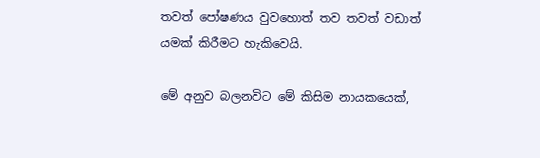තවත් පෝෂණය වුවහොත් තව තවත් වඩාත් යමක් කිරීමට හැකිවෙයි.

මේ අනුව බලනවිට මේ කිසිම නායකයෙක්,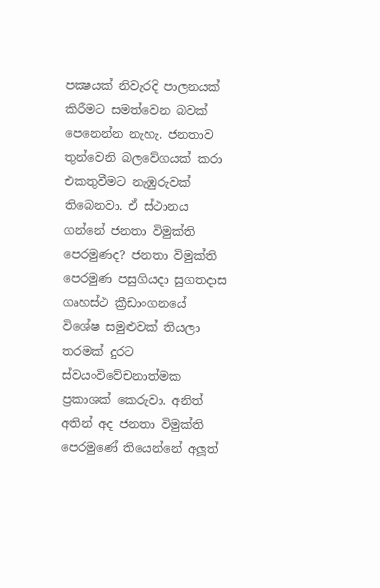පක්‍ෂයක් නිවැරදි පාලනයක් කිරීමට සමත්වෙන බවක් පෙනෙන්න නැහැ. ජනතාව තුන්වෙනි බලවේගයක් කරා එකතුවීමට නැඹුරුවක් තිබෙනවා. ඒ ස්ථානය ගන්නේ ජනතා විමුක්ති පෙරමුණද? ජනතා විමුක්ති පෙරමුණ පසුගියදා සුගතදාස ගෘහස්ථ ක්‍රීඩාංගනයේ විශේෂ සමුළුවක් තියලා තරමක් දුරට ස්වයංවිවේචනාත්මක ප්‍රකාශක් කෙරුවා. අනිත් අතින් අද ජනතා විමුක්ති පෙරමුණේ තියෙන්නේ අලූත්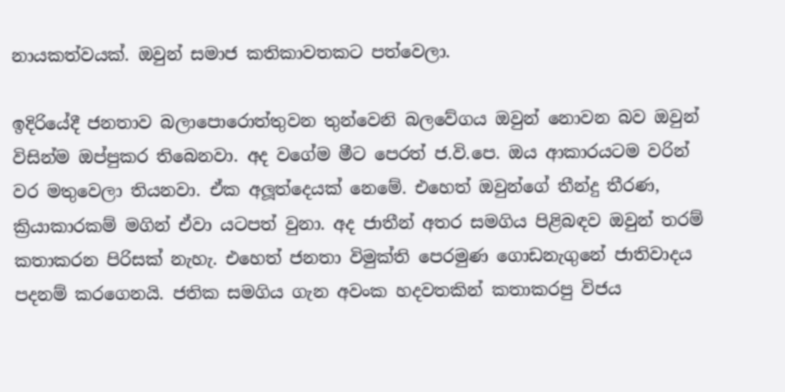නායකත්වයක්. ඔවුන් සමාජ කතිකාවතකට පත්වෙලා.

ඉදිරියේදී ජනතාව බලාපොරොත්තුවන තුන්වෙනි බලවේගය ඔවුන් නොවන බව ඔවුන් විසින්ම ඔප්පුකර තිබෙනවා. අද වගේම මීට පෙරත් ජ.වි.පෙ. ඔය ආකාරයටම වරින් වර මතුවෙලා තියනවා. ඒක අලූත්දෙයක් නෙමේ. එහෙත් ඔවුන්ගේ තීන්දු තීරණ, ක්‍රියාකාරකම් මගින් ඒවා යටපත් වුනා. අද ජාතීන් අතර සමගිය පිළිබඳව ඔවුන් තරම් කතාකරන පිරිසක් නැහැ. එහෙත් ජනතා විමුක්ති පෙරමුණ ගොඩනැගුනේ ජාතිවාදය පදනම් කරගෙනයි. ජතික සමගිය ගැන අවංක හදවතකින් කතාකරපු විජය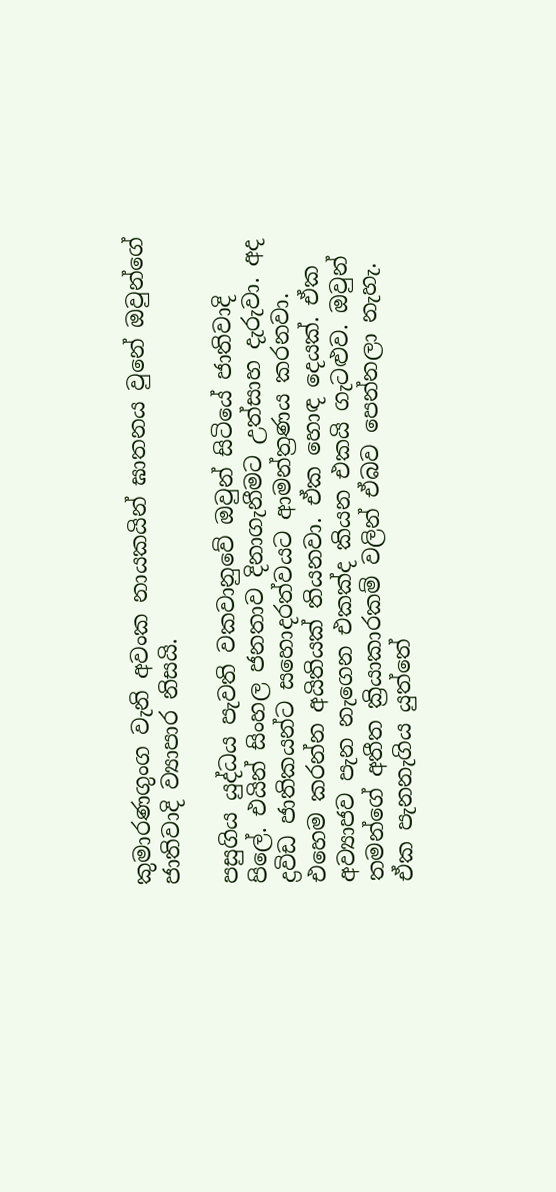කුමාරණගුංග වැනි අවංක නායකයින් ඝාතනය වුනේ ඔවුන්ගේ ජාතිවාදි ව්‍යාපාර නිසයි.

පසුගිය යුද්ධය පැවති වකවානුවේ ඔවුන් සිටියේ ජාතිවාදි පිලේ. එයින් සිංහල ජනතාව දිනාගැනීමට උත්සාහ දැරුවා. අද ද්‍රවිඩ ජාතිකයන්ට සහොදරත්වයට ආමන්ත්‍රණය කරනවා. එහෙම කරන්න අයිතියක් තියනවා. ඒක හොඳ දෙයක්. ඒක අව්‍යාජව පැන නැගෙන එකක්ද කියන එකයි ගැටළුව. ඔවුන් තමන්ගේ අතීත ක්‍රියාකාරකම් වලින් ඒබව පෙන්නලා නැහැ. ඒක පැනනැගිය යුත්තේ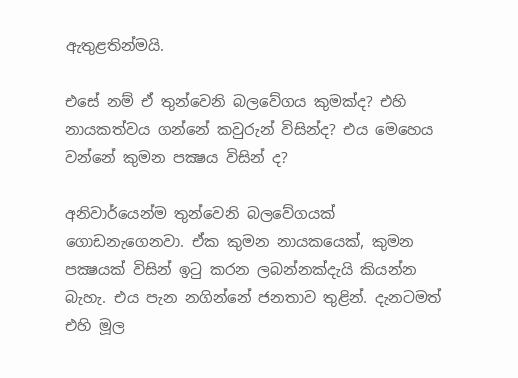ඇතුළතින්මයි.

එසේ නම් ඒ තුන්වෙනි බලවේගය කුමක්ද? එහි නායකත්වය ගන්නේ කවුරුන් විසින්ද? එය මෙහෙය වන්නේ කුමන පක්‍ෂය විසින් ද?

අනිවාර්යෙන්ම තුන්වෙනි බලවේගයක් ගොඩනැගෙනවා. ඒක කුමන නායකයෙක්, කුමන පක්‍ෂයක් විසින් ඉටු කරන ලබන්නක්දැයි කියන්න බැහැ. එය පැන නගින්නේ ජනතාව තුළින්. දැනටමත් එහි මූල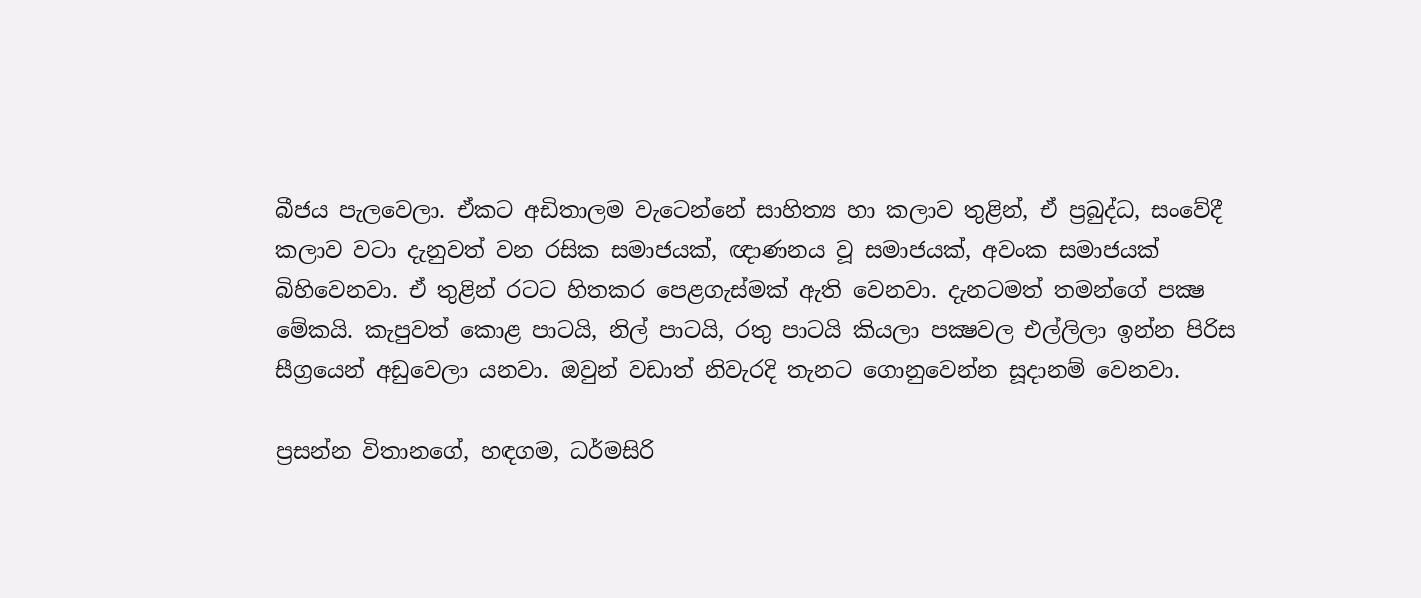බීජය පැලවෙලා. ඒකට අඩිතාලම වැටෙන්නේ සාහිත්‍ය හා කලාව තුළින්, ඒ ප්‍රබුද්ධ, සංවේදී කලාව වටා දැනුවත් වන රසික සමාජයක්, ඥාණනය වූ සමාජයක්, අවංක සමාජයක් බිහිවෙනවා. ඒ තුළින් රටට හිතකර පෙළගැස්මක් ඇති වෙනවා. දැනටමත් තමන්ගේ පක්‍ෂ මේකයි. කැපුවත් කොළ පාටයි, නිල් පාටයි, රතු පාටයි කියලා පක්‍ෂවල එල්ලිලා ඉන්න පිරිස සීග්‍රයෙන් අඩුවෙලා යනවා. ඔවුන් වඩාත් නිවැරදි තැනට ගොනුවෙන්න සූදානම් වෙනවා.

ප්‍රසන්න විතානගේ, හඳගම, ධර්මසිරි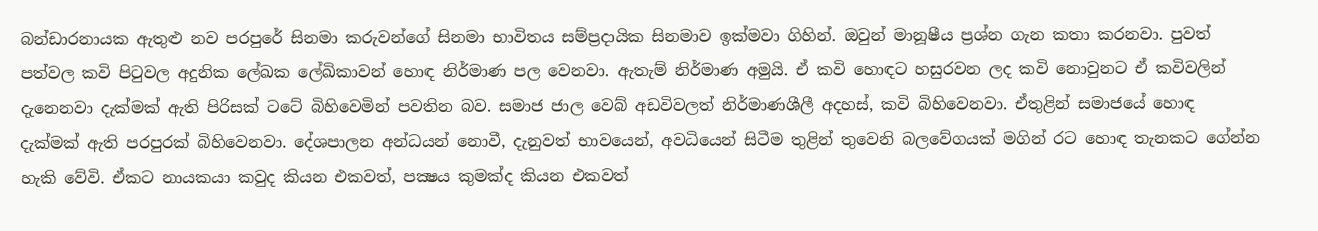බන්ඩාරනායක ඇතුළු නව පරපුරේ සිනමා කරුවන්ගේ සිනමා භාවිතය සම්ප්‍රදායික සිනමාව ඉක්මවා ගිහින්. ඔවුන් මානූෂීය ප්‍රශ්න ගැන කතා කරනවා. පුවත් පත්වල කවි පිටුවල අදුනික ලේඛක ලේඛිකාවන් හොඳ නිර්මාණ පල වෙනවා. ඇතැම් නිර්මාණ අමුයි. ඒ කවි හොඳට හසුරවන ලද කවි නොවුනට ඒ කවිවලින් දැනෙනවා දැක්මක් ඇති පිරිසක් ටටේ බිහිවෙමින් පවතින බව. සමාජ ජාල වෙබ් අඩවිවලත් නිර්මාණශීලී අදහස්, කවි බිහිවෙනවා. ඒතුළින් සමාජයේ හොඳ දැක්මක් ඇති පරපුරක් බිහිවෙනවා. දේශපාලන අන්ධයන් නොවී, දැනුවත් භාවයෙන්, අවධියෙන් සිටීම තුළින් තුවෙනි බලවේගයක් මගින් රට හොඳ තැනකට ගේන්න හැකි වේවි. ඒකට නායකයා කවුද කියන එකවත්, පක්‍ෂය කුමක්ද කියන එකවත්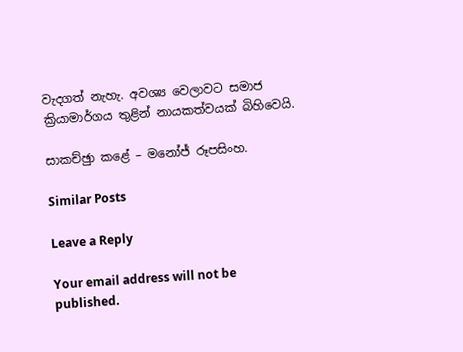වැදගත් නැහැ. අවශ්‍ය වෙලාවට සමාජ ක්‍රියාමාර්ගය තුළින් නායකත්වයක් බිහිවෙයි.

සාකච්ඡුා කළේ – මනෝජ් රූපසිංහ.

Similar Posts

Leave a Reply

Your email address will not be published.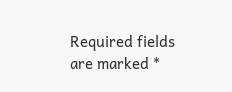Required fields are marked *